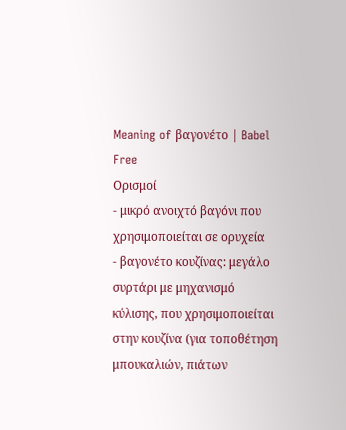Meaning of βαγονέτο | Babel Free
Ορισμοί
- μικρό ανοιχτό βαγόνι που χρησιμοποιείται σε ορυχεία
- βαγονέτο κουζίνας: μεγάλο συρτάρι με μηχανισμό κύλισης, που χρησιμοποιείται στην κουζίνα (για τοποθέτηση μπουκαλιών, πιάτων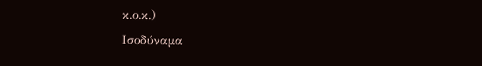κ.ο.κ.)
Ισοδύναμα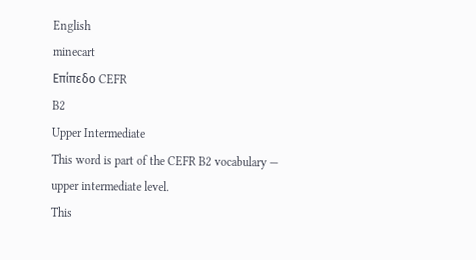English
minecart
Επίπεδο CEFR
B2
Upper Intermediate
This word is part of the CEFR B2 vocabulary — upper intermediate level.
This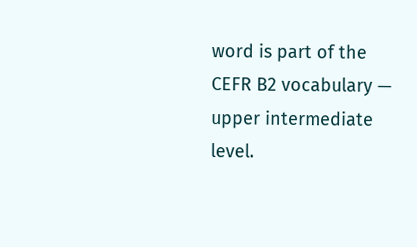word is part of the CEFR B2 vocabulary — upper intermediate level.